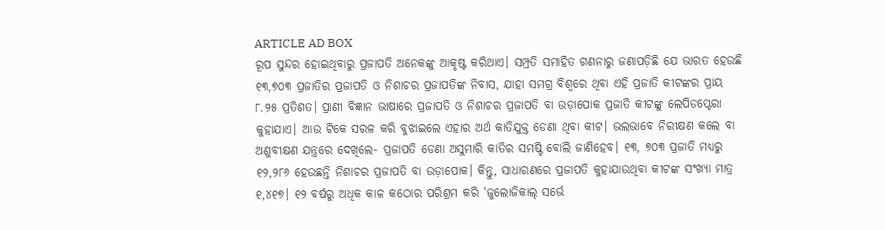ARTICLE AD BOX
ରୂପ ସୁନ୍ଦର ହୋଇଥିବାରୁ ପ୍ରଜାପତି ଅନେକଙ୍କୁ ଆକୃଷ୍ଟ କରିଥାଏ। ସମ୍ପ୍ରତି ସମାହିତ ଗଣନାରୁ ଜଣାପଡ଼ିଛି ଯେ ଭାରତ ହେଉଛି ୧୩,୭୦୩ ପ୍ରଜାତିର ପ୍ରଜାପତି ଓ ନିଶାଚର ପ୍ରଜାପତିଙ୍କ ନିବାସ, ଯାହା ସମଗ୍ର ବିଶ୍ବରେ ଥିବା ଏହି ପ୍ରଜାତି କୀଟଙ୍କର ପ୍ରାୟ ୮.୨୫ ପ୍ରତିଶତ। ପ୍ରାଣୀ ବିଜ୍ଞାନ ଭାଷାରେ ପ୍ରଜାପତି ଓ ନିଶାଚର ପ୍ରଜାପତି ବା ଉଡ଼ାପୋକ ପ୍ରଜାତି କୀଟଙ୍କୁ ଲେପିଡପ୍ଟେରା କୁହାଯାଏ। ଆଉ ଟିକେ ସରଳ କରି ବୁଝାଇଲେ ଏହାର ଅର୍ଥ କାତିଯୁକ୍ତ ଡେଣା ଥିବା କୀଟ। ଭଲଭାବେ ନିରୀକ୍ଷଣ କଲେ ବା ଅଣୁବୀକ୍ଷଣ ଯନ୍ତ୍ରରେ ଦେଖିଲେ- ପ୍ରଜାପତି ଡେଣା ଅସୁମାରି କାତିର ସମଷ୍ଟି ବୋଲି ଜାଣିହେବ। ୧୩, ୭୦୩ ପ୍ରଜାତି ମଧ୍ୟରୁ ୧୨,୨୮୬ ହେଉଛନ୍ତି ନିଶାଚର ପ୍ରଜାପତି ବା ଉଡ଼ାପୋକ। କିନ୍ତୁ, ସାଧାରଣରେ ପ୍ରଜାପତି କୁହାଯାଉଥିବା କୀଟଙ୍କ ସଂଖ୍ୟା ମାତ୍ର ୧,୪୧୭। ୧୨ ବର୍ଷରୁ ଅଧିକ କାଳ କଠୋର ପରିଶ୍ରମ କରି ‘ଜୁଲୋଜିକାଲ୍ ସର୍ଭେ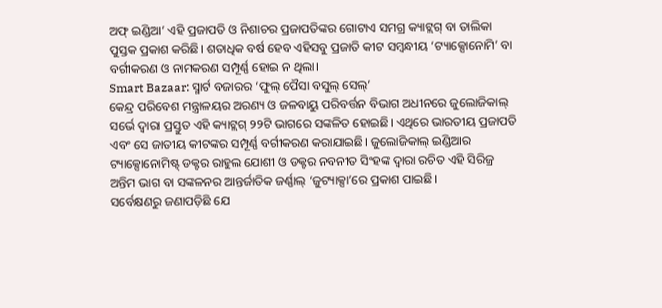ଅଫ୍ ଇଣ୍ଡିଆ’ ଏହି ପ୍ରଜାପତି ଓ ନିଶାଚର ପ୍ରଜାପତିଙ୍କର ଗୋଟାଏ ସମଗ୍ର କ୍ୟାଟ୍ଲଗ୍ ବା ତାଲିକା ପୁସ୍ତକ ପ୍ରକାଶ କରିଛି। ଶତାଧିକ ବର୍ଷ ହେବ ଏହିସବୁ ପ୍ରଜାତି କୀଟ ସମ୍ବନ୍ଧୀୟ ‘ଟ୍ୟାକ୍ସୋନୋମି’ ବା ବର୍ଗୀକରଣ ଓ ନାମକରଣ ସମ୍ପୂର୍ଣ୍ଣ ହୋଇ ନ ଥିଲା।
Smart Bazaar: ସ୍ମାର୍ଟ ବଜାରର ‘ଫୁଲ୍ ପୈସା ବସୁଲ୍ ସେଲ୍’
କେନ୍ଦ୍ର ପରିବେଶ ମନ୍ତ୍ରାଳୟର ଅରଣ୍ୟ ଓ ଜଳବାୟୁ ପରିବର୍ତ୍ତନ ବିଭାଗ ଅଧୀନରେ ଜୁଲୋଜିକାଲ୍ ସର୍ଭେ ଦ୍ବାରା ପ୍ରସ୍ତୁତ ଏହି କ୍ୟାଟ୍ଲଗ୍ ୨୨ଟି ଭାଗରେ ସଙ୍କଳିତ ହୋଇଛି। ଏଥିରେ ଭାରତୀୟ ପ୍ରଜାପତି ଏବଂ ସେ ଜାତୀୟ କୀଟଙ୍କର ସମ୍ପୂର୍ଣ୍ଣ ବର୍ଗୀକରଣ କରାଯାଇଛି। ଜୁଲୋଜିକାଲ୍ ଇଣ୍ଡିଆର ଟ୍ୟାକ୍ସୋନୋମିଷ୍ଟ୍ ଡକ୍ଟର ରାହୁଲ ଯୋଶୀ ଓ ଡକ୍ଟର ନବନୀତ ସିଂହଙ୍କ ଦ୍ବାରା ରଚିତ ଏହି ସିରିଜ୍ର ଅନ୍ତିମ ଭାଗ ବା ସଙ୍କଳନର ଆନ୍ତର୍ଜାତିକ ଜର୍ଣ୍ଣାଲ୍ ‘ଜୁଟ୍ୟାକ୍ସା’ରେ ପ୍ରକାଶ ପାଇଛି।
ସର୍ବେକ୍ଷଣରୁ ଜଣାପଡ଼ିଛି ଯେ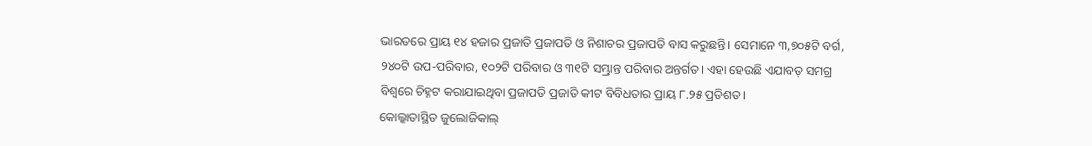ଭାରତରେ ପ୍ରାୟ ୧୪ ହଜାର ପ୍ରଜାତି ପ୍ରଜାପତି ଓ ନିଶାଚର ପ୍ରଜାପତି ବାସ କରୁଛନ୍ତି। ସେମାନେ ୩,୭୦୫ଟି ବର୍ଗ, ୨୪୦ଟି ଉପ-ପରିବାର, ୧୦୨ଟି ପରିବାର ଓ ୩୧ଟି ସମ୍ଭ୍ରାନ୍ତ ପରିବାର ଅନ୍ତର୍ଗତ। ଏହା ହେଉଛି ଏଯାବତ୍ ସମଗ୍ର ବିଶ୍ବରେ ଚିହ୍ନଟ କରାଯାଇଥିବା ପ୍ରଜାପତି ପ୍ରଜାତି କୀଟ ବିବିଧତାର ପ୍ରାୟ ୮.୨୫ ପ୍ରତିଶତ।
କୋଲ୍କାତାସ୍ଥିତ ଜୁଲୋଜିକାଲ୍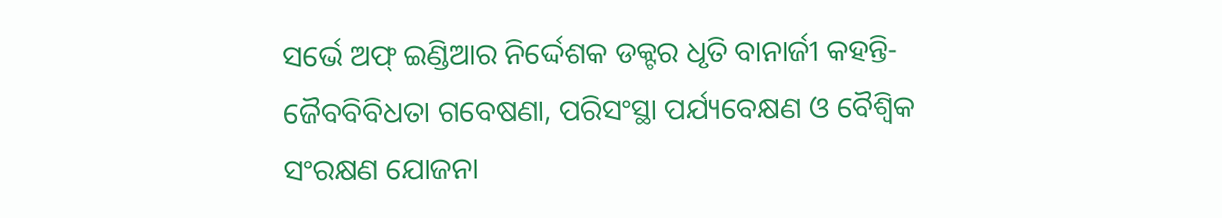ସର୍ଭେ ଅଫ୍ ଇଣ୍ଡିଆର ନିର୍ଦ୍ଦେଶକ ଡକ୍ଟର ଧୃତି ବାନାର୍ଜୀ କହନ୍ତି- ଜୈବବିବିଧତା ଗବେଷଣା, ପରିସଂସ୍ଥା ପର୍ଯ୍ୟବେକ୍ଷଣ ଓ ବୈଶ୍ବିକ ସଂରକ୍ଷଣ ଯୋଜନା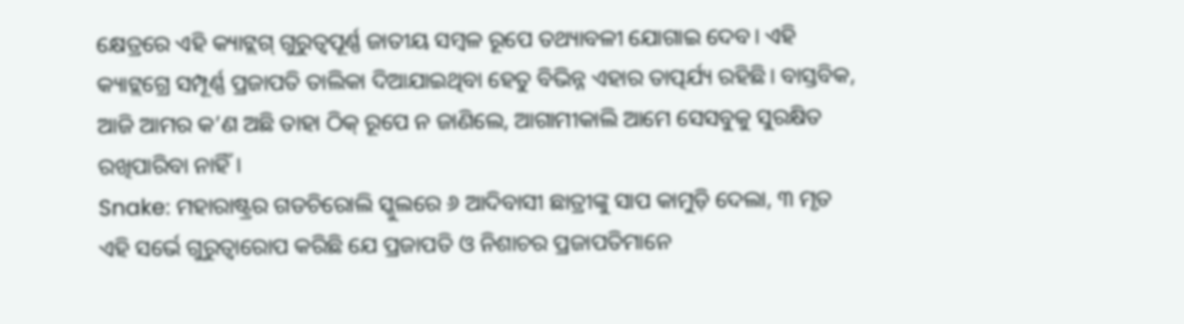କ୍ଷେତ୍ରରେ ଏହି କ୍ୟାଟ୍ଲଗ୍ ଗୁରୁତ୍ବପୂର୍ଣ୍ଣ ଜାତୀୟ ସମ୍ବଳ ରୂପେ ତଥ୍ୟାବଳୀ ଯୋଗାଇ ଦେବ। ଏହି କ୍ୟାଟ୍ଲଗ୍ରେ ସମ୍ପୂର୍ଣ୍ଣ ପ୍ରଜାପତି ତାଲିକା ଦିଆଯାଇଥିବା ହେତୁ ବିଭିନ୍ନ ଏହାର ତାତ୍ପର୍ଯ୍ୟ ରହିଛି। ବାସ୍ତବିକ, ଆଜି ଆମର କ’ଣ ଅଛି ତାହା ଠିକ୍ ରୂପେ ନ ଜାଣିଲେ, ଆଗାମୀକାଲି ଆମେ ସେସବୁକୁ ସୁରକ୍ଷିତ ରଖିପାରିବା ନାହିଁ।
Snake: ମହାରାଷ୍ଟ୍ରର ଗଡଚିରୋଲି ସ୍କୁଲରେ ୬ ଆଦିବାସୀ ଛାତ୍ରୀଙ୍କୁ ସାପ କାମୁଡ଼ି ଦେଲା, ୩ ମୃତ
ଏହି ସର୍ଭେ ଗୁରୁତ୍ବାରୋପ କରିଛି ଯେ ପ୍ରଜାପତି ଓ ନିଶାଚର ପ୍ରଜାପତିମାନେ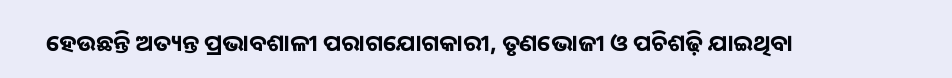ହେଉଛନ୍ତି ଅତ୍ୟନ୍ତ ପ୍ରଭାବଶାଳୀ ପରାଗଯୋଗକାରୀ, ତୃଣଭୋଜୀ ଓ ପଚିଶଢ଼ି ଯାଇଥିବା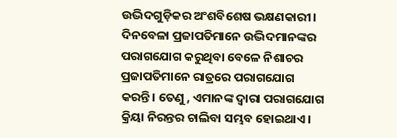ଉଦ୍ଭିଦଗୁଡ଼ିକର ଅଂଶବିଶେଷ ଭକ୍ଷଣକାରୀ। ଦିନବେଳା ପ୍ରଜାପତିମାନେ ଉଦ୍ଭିଦମାନଙ୍କର ପରାଗଯୋଗ କରୁଥିବା ବେଳେ ନିଶାଚର ପ୍ରଜାପତିମାନେ ରାତ୍ରରେ ପରାଗଯୋଗ କରନ୍ତି। ତେଣୁ, ଏମାନଙ୍କ ଦ୍ବାରା ପରାଗଯୋଗ କ୍ରିୟା ନିରନ୍ତର ଚାଲିବା ସମ୍ଭବ ହୋଇଥାଏ।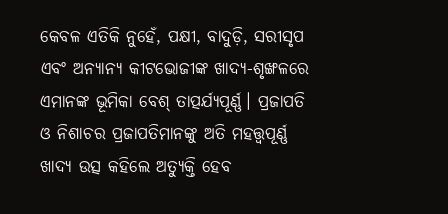କେବଳ ଏତିକି ନୁହେଁ, ପକ୍ଷୀ, ବାଦୁଡ଼ି, ସରୀସୃପ ଏବଂ ଅନ୍ୟାନ୍ୟ କୀଟଭୋଜୀଙ୍କ ଖାଦ୍ୟ-ଶୃଙ୍ଖଳରେ ଏମାନଙ୍କ ଭୂମିକା ବେଶ୍ ତାତ୍ପର୍ଯ୍ୟପୂର୍ଣ୍ଣ। ପ୍ରଜାପତି ଓ ନିଶାଚର ପ୍ରଜାପତିମାନଙ୍କୁ ଅତି ମହତ୍ତ୍ବପୂର୍ଣ୍ଣ ଖାଦ୍ୟ ଉତ୍ସ କହିଲେ ଅତ୍ୟୁକ୍ତି ହେବ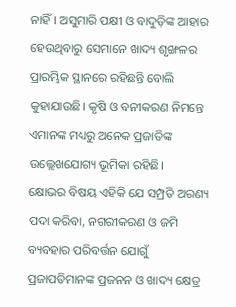ନାହିଁ। ଅସୁମାରି ପକ୍ଷୀ ଓ ବାଦୁଡ଼ିଙ୍କ ଆହାର ହେଉଥିବାରୁ ସେମାନେ ଖାଦ୍ୟ ଶୃଙ୍ଖଳର ପ୍ରାରମ୍ଭିକ ସ୍ଥାନରେ ରହିଛନ୍ତି ବୋଲି କୁହାଯାଉଛି। କୃଷି ଓ ବନୀକରଣ ନିମନ୍ତେ ଏମାନଙ୍କ ମଧ୍ୟରୁ ଅନେକ ପ୍ରଜାତିଙ୍କ ଉଲ୍ଲେଖଯୋଗ୍ୟ ଭୂମିକା ରହିଛି।
କ୍ଷୋଭର ବିଷୟ ଏହିକି ଯେ ସମ୍ପ୍ରତି ଅରଣ୍ୟ ପଦା କରିବା, ନଗରୀକରଣ ଓ ଜମି ବ୍ୟବହାର ପରିବର୍ତ୍ତନ ଯୋଗୁଁ ପ୍ରଜାପତିମାନଙ୍କ ପ୍ରଜନନ ଓ ଖାଦ୍ୟ କ୍ଷେତ୍ର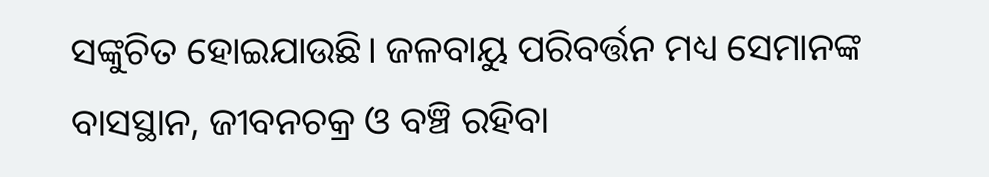ସଙ୍କୁଚିତ ହୋଇଯାଉଛି। ଜଳବାୟୁ ପରିବର୍ତ୍ତନ ମଧ୍ୟ ସେମାନଙ୍କ ବାସସ୍ଥାନ, ଜୀବନଚକ୍ର ଓ ବଞ୍ଚି ରହିବା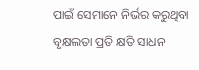ପାଇଁ ସେମାନେ ନିର୍ଭର କରୁଥିବା ବୃକ୍ଷଲତା ପ୍ରତି କ୍ଷତି ସାଧନ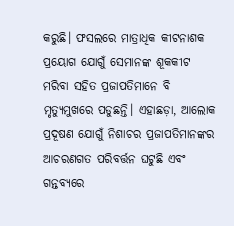କରୁଛି। ଫସଲରେ ମାତ୍ରାଧିକ କୀଟନାଶକ ପ୍ରୟୋଗ ଯୋଗୁଁ ସେମାନଙ୍କ ଶୂକକୀଟ ମରିବା ସହିତ ପ୍ରଜାପତିମାନେ ବି ମୃତ୍ୟୁମୁଖରେ ପଡୁଛନ୍ତି। ଏହାଛଡ଼ା, ଆଲୋକ ପ୍ରଦୂଷଣ ଯୋଗୁଁ ନିଶାଚର ପ୍ରଜାପତିମାନଙ୍କର ଆଚରଣଗତ ପରିବର୍ତ୍ତନ ଘଟୁଛି ଏବଂ ଗନ୍ତବ୍ୟରେ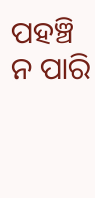ପହଞ୍ଚି ନ ପାରି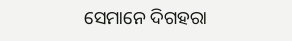ସେମାନେ ଦିଗହରା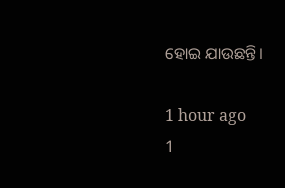ହୋଇ ଯାଉଛନ୍ତି।

1 hour ago
1